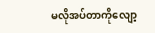မလိုအပ်တာကိုလျော့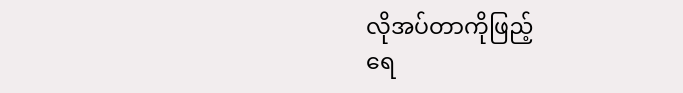လိုအပ်တာကိုဖြည့်
ရေ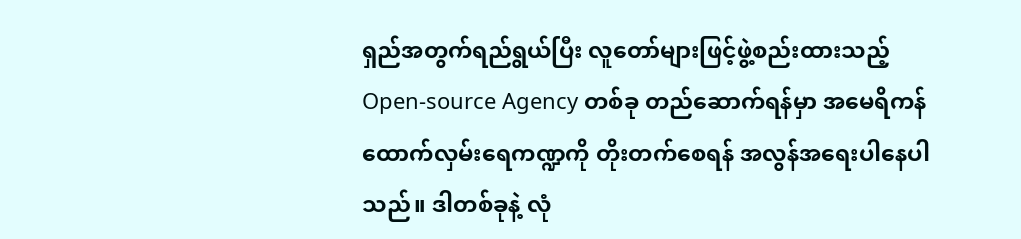ရှည်အတွက်ရည်ရွယ်ပြီး လူတော်များဖြင့်ဖွဲ့စည်းထားသည့် Open-source Agency တစ်ခု တည်ဆောက်ရန်မှာ အမေရိကန်ထောက်လှမ်းရေကဏ္ဍကို တိုးတက်စေရန် အလွန်အရေးပါနေပါသည်။ ဒါတစ်ခုနဲ့ လုံ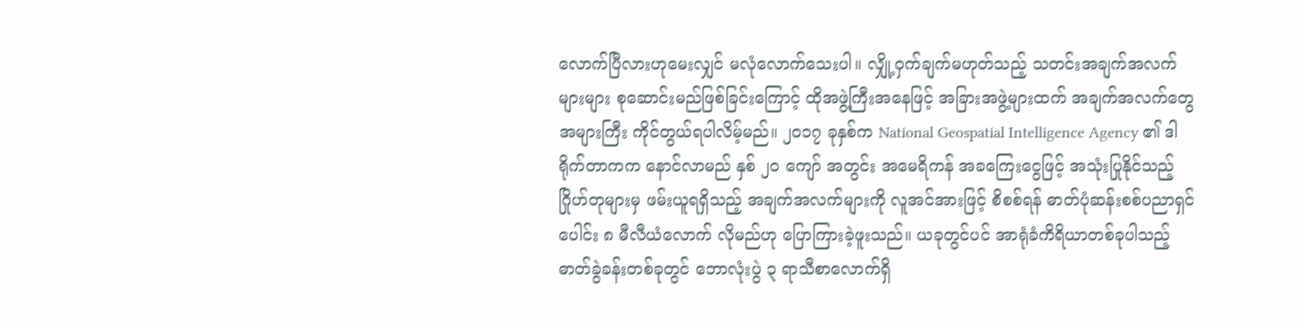လောက်ပြီလားဟုမေးလျှင် မလုံလောက်သေးပါ။ လျှို့ဝှက်ချက်မဟုတ်သည့် သတင်းအချက်အလက်များများ စုဆောင်းမည်ဖြစ်ခြင်းကြောင့် ထိုအဖွဲ့ကြီးအနေဖြင့် အခြားအဖွဲ့များထက် အချက်အလက်တွေ အများကြီး ကိုင်တွယ်ရပါလိမ့်မည်။ ၂၀၁၇ ခုနှစ်က National Geospatial Intelligence Agency ၏ ဒါရိုက်တာကက နောင်လာမည် နှစ် ၂၀ ကျော် အတွင်း အမေရိကန် အခကြေးငွေဖြင့် အသုံးပြုနိုင်သည့် ဂြိုဟ်တုများမှ ဖမ်းယူရရှိသည့် အချက်အလက်များကို လူအင်အားဖြင့် စိစစ်ရန် ဓာတ်ပုံဆန်းစစ်ပညာရှင်ပေါင်း ၈ မီလီယံလောက် လိုမည်ဟု ပြောကြားခဲ့ဖူးသည်။ ယခုတွင်ပင် အာရုံခံကိရိယာတစ်ခုပါသည့် ဓာတ်ခွဲခန်းတစ်ခုတွင် ဘောလုံးပွဲ ၃ ရာသီစာလောက်ရှိ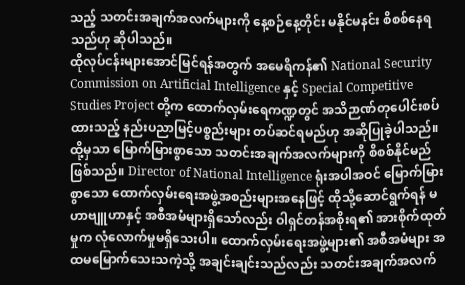သည့် သတင်းအချက်အလက်များကို နေ့စဉ်နေ့တိုင်း မနိုင်မနင်း စိစစ်နေရသည်ဟု ဆိုပါသည်။
ထိုလုပ်ငန်းများအောင်မြင်ရန်အတွက် အမေရိကန်၏ National Security Commission on Artificial Intelligence နှင့် Special Competitive Studies Project တို့က ထောက်လှမ်းရေကဏ္ဍတွင် အသိဉာဏ်တုပေါင်းစပ်ထားသည့် နည်းပညာမြင့်ပစ္စည်းများ တပ်ဆင်ရမည်ဟု အဆိုပြုခဲ့ပါသည်။ ထို့မှသာ မြောက်မြားစွာသော သတင်းအချက်အလက်များကို စိစစ်နိုင်မည်ဖြစ်သည်။ Director of National Intelligence ရုံးအပါအဝင် မြောက်မြားစွာသော ထောက်လှမ်းရေးအဖွဲ့အစည်းများအနေဖြင့် ထိုသို့ဆောင်ရွက်ရန် မဟာဗျူဟာနှင့် အစီအမံများရှိသော်လည်း ဝါရှင်တန်အစိုးရ၏ အားစိုက်ထုတ်မှုက လုံလောက်မှုမရှိသေးပါ။ ထောက်လှမ်းရေးအဖွဲ့များ၏ အစီအမံများ အထမမြောက်သေးသကဲ့သို့ အချင်းချင်းသည်လည်း သတင်းအချက်အလက်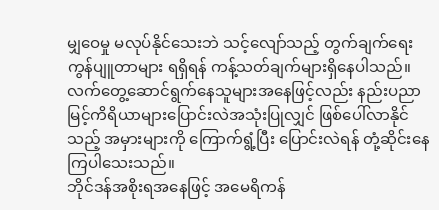မျှဝေမှု မလုပ်နိုင်သေးဘဲ သင့်လျော်သည့် တွက်ချက်ရေးကွန်ပျူတာများ ရရှိရန် ကန့်သတ်ချက်များရှိနေပါသည်။ လက်တွေ့ဆောင်ရွက်နေသူများအနေဖြင့်လည်း နည်းပညာမြင့်ကိရိယာများပြောင်းလဲအသုံးပြုလျှင် ဖြစ်ပေါ်လာနိုင်သည့် အမှားများကို ကြောက်ရွံ့ပြီး ပြောင်းလဲရန် တုံ့ဆိုင်းနေကြပါသေးသည်။
ဘိုင်ဒန်အစိုးရအနေဖြင့် အမေရိကန်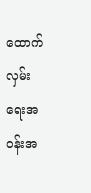ထောက်လှမ်းရေးအဝန်းအ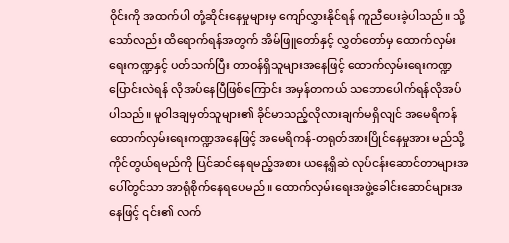ဝိုင်းကို အထက်ပါ တုံ့ဆိုင်းနေမှုများမှ ကျော်လွှားနိုင်ရန် ကူညီပေးခဲ့ပါသည်။ သို့သော်လည်း ထိရောက်ရန်အတွက် အိမ်ဖြူတော်နှင့် လွှတ်တော်မှ ထောက်လှမ်းရေးကဏ္ဍနှင့် ပတ်သက်ပြီး တာဝန်ရှိသူများအနေဖြင့် ထောက်လှမ်းရေးကဏ္ဍပြောင်းလဲရန် လိုအပ်နေပြီဖြစ်ကြောင်း အမှန်တကယ် သဘောပေါက်ရန်လိုအပ်ပါသည်။ မူဝါဒချမှတ်သူများ၏ ခိုင်မာသည့်လိုလားချက်မရှိလျင် အမေရိကန်ထောက်လှမ်းရေးကဏ္ဍအနေဖြင့် အမေရိကန်-တရုတ်အားပြိုင်နေမှုအား မည်သို့ကိုင်တွယ်ရမည်ကို ပြင်ဆင်နေရမည့်အစား ယနေ့ရှိဆဲ လုပ်ငန်းဆောင်တာများအပေါ်တွင်သာ အာရုံစိုက်နေရပေမည်။ ထောက်လှမ်းရေးအဖွဲ့ခေါင်းဆောင်များအနေဖြင့် ၎င်း၏ လက်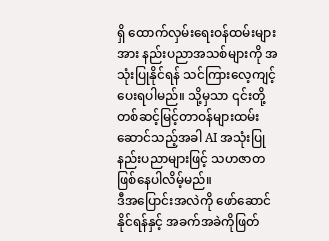ရှိ ထောက်လှမ်းရေးဝန်ထမ်းများအား နည်းပညာအသစ်များကို အသုံးပြုနိုင်ရန် သင်ကြားလေ့ကျင့်ပေးရပါမည်။ သို့မှသာ ၎င်းတို့တစ်ဆင့်မြင့်တာဝန်များထမ်းဆောင်သည့်အခါ AI အသုံးပြုနည်းပညာများဖြင့် သဟဇာတဖြစ်နေပါလိမ့်မည်။
ဒီအပြောင်းအလဲကို ဖော်ဆောင်နိုင်ရန်နှင့် အခက်အခဲကိုဖြတ်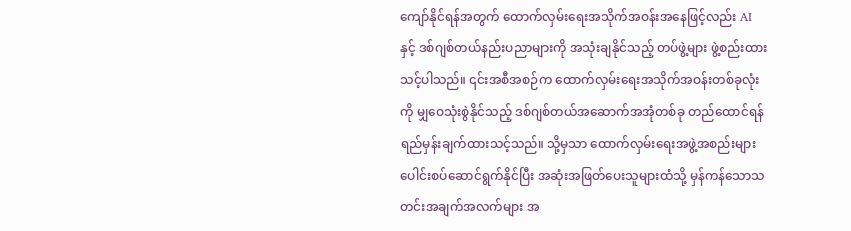ကျော်နိုင်ရန်အတွက် ထောက်လှမ်းရေးအသိုက်အဝန်းအနေဖြင့်လည်း AI နှင့် ဒစ်ဂျစ်တယ်နည်းပညာများကို အသုံးချနိုင်သည့် တပ်ဖွဲ့များ ဖွဲ့စည်းထားသင့်ပါသည်။ ၎င်းအစီအစဉ်က ထောက်လှမ်းရေးအသိုက်အဝန်းတစ်ခုလုံးကို မျှဝေသုံးစွဲနိုင်သည့် ဒစ်ဂျစ်တယ်အဆောက်အအုံတစ်ခု တည်ထောင်ရန် ရည်မှန်းချက်ထားသင့်သည်။ သို့မှသာ ထောက်လှမ်းရေးအဖွဲ့အစည်းများ ပေါင်းစပ်ဆောင်ရွက်နိုင်ပြီး အဆုံးအဖြတ်ပေးသူများထံသို့ မှန်ကန်သောသတင်းအချက်အလက်များ အ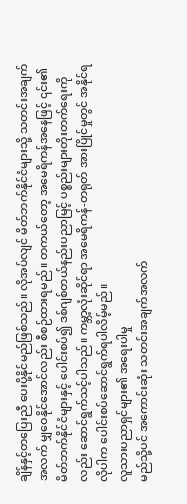ချိန်နှင့်တပြေးညီ ပေးပို့နိုင်မည်ဖြစ်သည်။ လိုအပ်လျင် မိတ်ဘက်နိုင်ငံများသို့ သတင်းအချက်အလက် မျှဝေနိုင်အောင်လည်း စီစဉ်ထားရမည်။ တကယ်တော့ အမေရိကန်အနေဖြင့် ၎င်း၏မိတ်ဘက်နိုင်ငံများနှင့် ပေါင်းစပ်၍ ဒစ်ဂျစ်တယ်နည်းပညာမြင့် ပစ္စည်းများတိုးတက်ရေးကိုလည်း ဆောင်ရွက်သင့်ပါသည်။ ကမ္ဘာ့လုံးဆိုင်ရာ အမေရိကန်-တရုတ် အားပြိုင်မှုတွင် အနိုင်ရလိုပါက ပေါင်းစပ်ဆောင်ရွက်ရပါလိမ့်မည်။
လူသားပညာရှင်များ၏ အရေးပါမှု
မည်သို့ပင် အကောင်းဆုံး သတင်းအချက်အလက်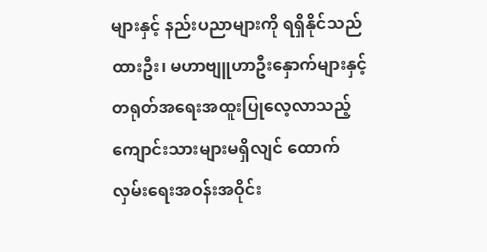များနှင့် နည်းပညာများကို ရရှိနိုင်သည်ထားဦး၊ မဟာဗျူဟာဦးနှောက်များနှင့် တရုတ်အရေးအထူးပြုလေ့လာသည့် ကျောင်းသားများမရှိလျင် ထောက်လှမ်းရေးအဝန်းအဝိုင်း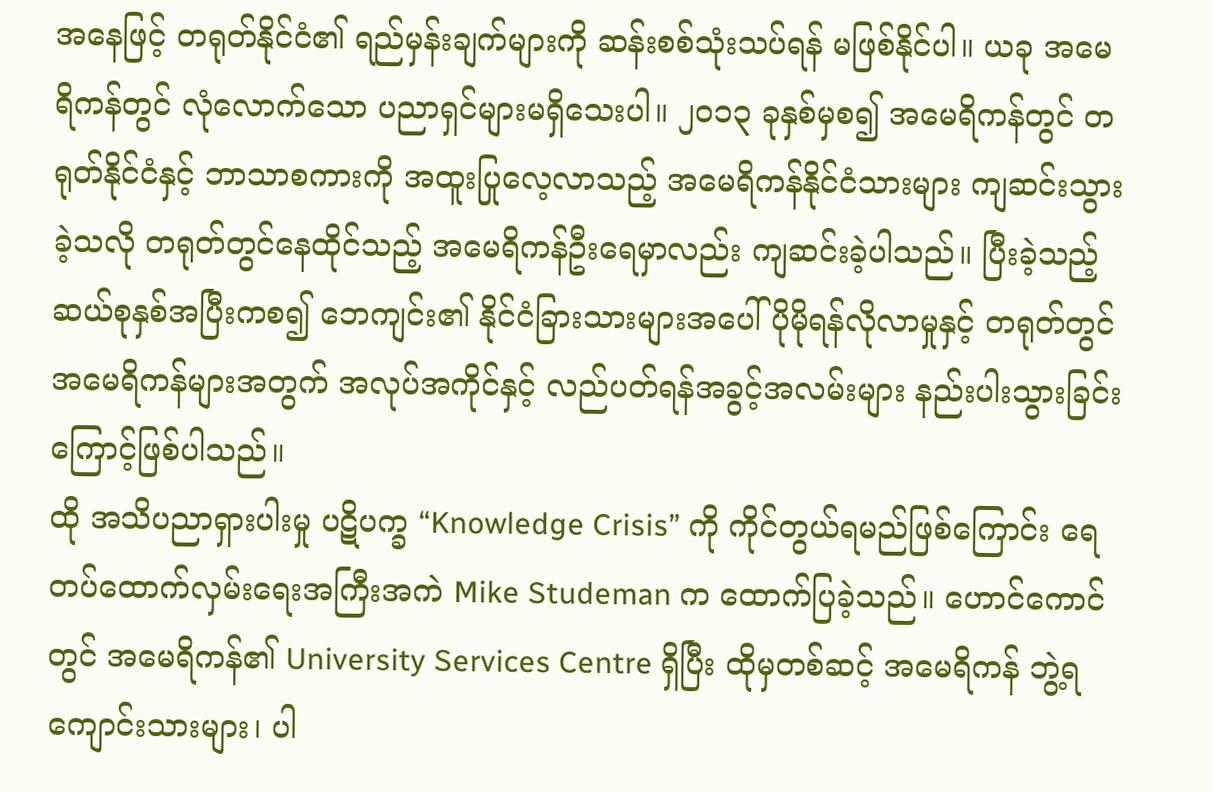အနေဖြင့် တရုတ်နိုင်ငံ၏ ရည်မှန်းချက်များကို ဆန်းစစ်သုံးသပ်ရန် မဖြစ်နိုင်ပါ။ ယခု အမေရိကန်တွင် လုံလောက်သော ပညာရှင်များမရှိသေးပါ။ ၂၀၁၃ ခုနှစ်မှစ၍ အမေရိကန်တွင် တရုတ်နိုင်ငံနှင့် ဘာသာစကားကို အထူးပြုလေ့လာသည့် အမေရိကန်နိုင်ငံသားများ ကျဆင်းသွားခဲ့သလို တရုတ်တွင်နေထိုင်သည့် အမေရိကန်ဦးရေမှာလည်း ကျဆင်းခဲ့ပါသည်။ ပြီးခဲ့သည့် ဆယ်စုနှစ်အပြီးကစ၍ ဘေကျင်း၏ နိုင်ငံခြားသားများအပေါ် ပိုမိုရန်လိုလာမှုနှင့် တရုတ်တွင် အမေရိကန်များအတွက် အလုပ်အကိုင်နှင့် လည်ပတ်ရန်အခွင့်အလမ်းများ နည်းပါးသွားခြင်းကြောင့်ဖြစ်ပါသည်။
ထို အသိပညာရှားပါးမှု ပဋိပက္ခ “Knowledge Crisis” ကို ကိုင်တွယ်ရမည်ဖြစ်ကြောင်း ရေတပ်ထောက်လှမ်းရေးအကြီးအကဲ Mike Studeman က ထောက်ပြခဲ့သည်။ ဟောင်ကောင်တွင် အမေရိကန်၏ University Services Centre ရှိပြီး ထိုမှတစ်ဆင့် အမေရိကန် ဘွဲ့ရကျောင်းသားများ၊ ပါ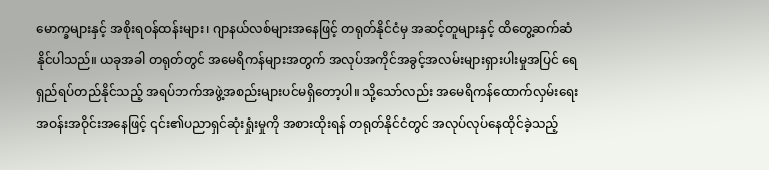မောက္ခများနှင့် အစိုးရဝန်ထန်းများ၊ ဂျာနယ်လစ်များအနေဖြင့် တရုတ်နိုင်ငံမှ အဆင့်တူများနှင့် ထိတွေ့ဆက်ဆံနိုင်ပါသည်။ ယခုအခါ တရုတ်တွင် အမေရိကန်များအတွက် အလုပ်အကိုင်အခွင့်အလမ်းများရှားပါးမှုအပြင် ရေရှည်ရပ်တည်နိုင်သည့် အရပ်ဘက်အဖွဲ့အစည်းများပင်မရှိတော့ပါ။ သို့သော်လည်း အမေရိကန်ထောက်လှမ်းရေး အဝန်းအဝိုင်းအနေဖြင့် ၎င်း၏ပညာရှင်ဆုံးရှုံးမှုကို အစားထိုးရန် တရုတ်နိုင်ငံတွင် အလုပ်လုပ်နေထိုင်ခဲ့သည့်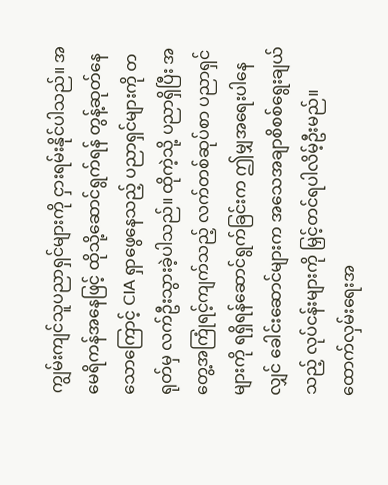ကျွမ်းကျင်သူပညာရှင်များကို ငှားရမ်းနိုင်ပါသည်။ အမေရိကန်အနေဖြင့် ထိုသို့ဆောင်ရွက်ရန် တွန့်ဆုတ်နေသောကြောင့် CIA ရှာဖွေနေသည့် ပညာရှင်များကို တရုတ်မှ လက်ဦးသွားခဲ့ပါသည်။ ထိုကဲ့သို့ ပညာရှိပြီး အတွေ့အကြုံရင့်ကျက်သည့် လက်တစ်ဆုပ်စာ ပညာရှင်များကို ရရှိရန်ဆောင်ရွက်ခြင်းက ဤမျှအရေးပါနေလျှင် ခေါင်းဆောင်များက အသေအချာစိစစ်ရွေးချယ်သည့် လုပ်ငန်းများကို မြှင့်တင်ရပါလိမ့်ဦးမည်။
ထောက်လှမ်းရေးအ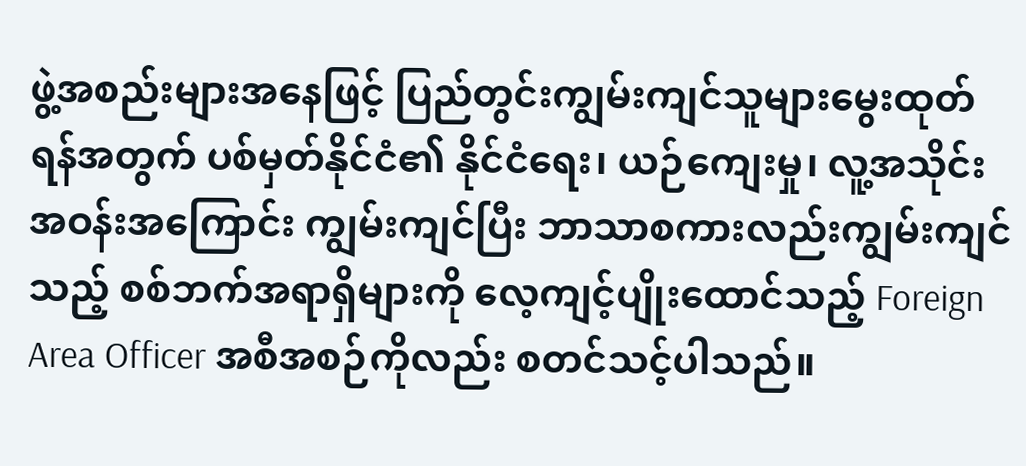ဖွဲ့အစည်းများအနေဖြင့် ပြည်တွင်းကျွမ်းကျင်သူများမွေးထုတ်ရန်အတွက် ပစ်မှတ်နိုင်ငံ၏ နိုင်ငံရေး၊ ယဉ်ကျေးမှု၊ လူ့အသိုင်းအဝန်းအကြောင်း ကျွမ်းကျင်ပြီး ဘာသာစကားလည်းကျွမ်းကျင်သည့် စစ်ဘက်အရာရှိများကို လေ့ကျင့်ပျိုးထောင်သည့် Foreign Area Officer အစီအစဉ်ကိုလည်း စတင်သင့်ပါသည်။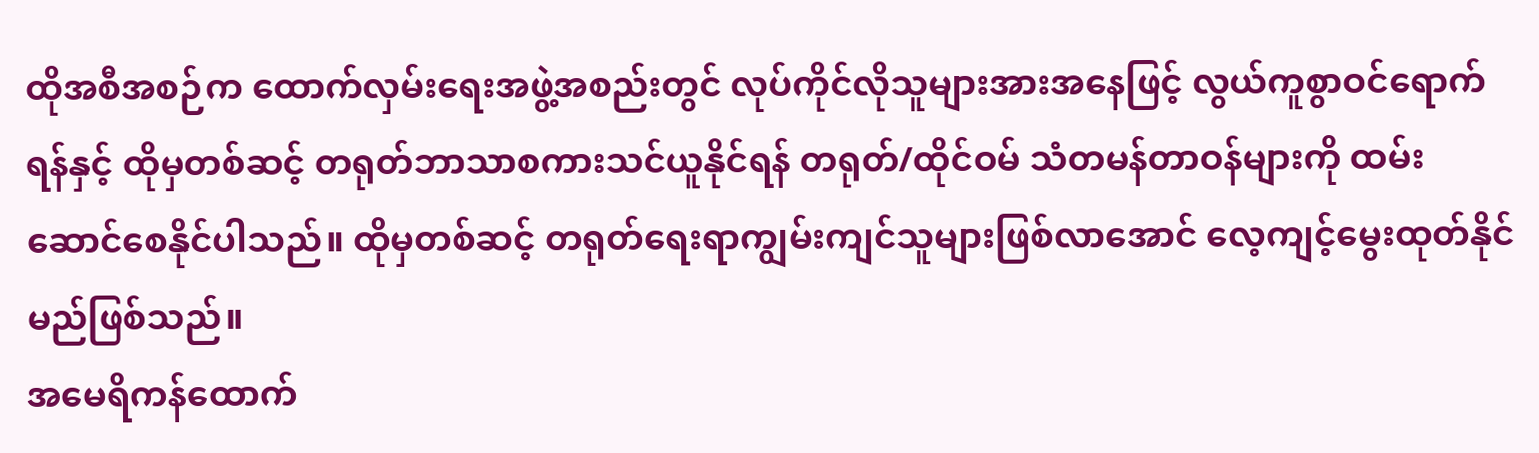ထိုအစီအစဉ်က ထောက်လှမ်းရေးအဖွဲ့အစည်းတွင် လုပ်ကိုင်လိုသူများအားအနေဖြင့် လွယ်ကူစွာဝင်ရောက်ရန်နှင့် ထိုမှတစ်ဆင့် တရုတ်ဘာသာစကားသင်ယူနိုင်ရန် တရုတ်/ထိုင်ဝမ် သံတမန်တာဝန်များကို ထမ်းဆောင်စေနိုင်ပါသည်။ ထိုမှတစ်ဆင့် တရုတ်ရေးရာကျွမ်းကျင်သူများဖြစ်လာအောင် လေ့ကျင့်မွေးထုတ်နိုင်မည်ဖြစ်သည်။
အမေရိကန်ထောက်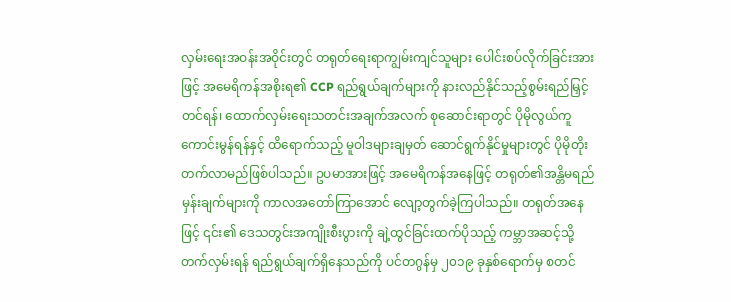လှမ်းရေးအဝန်းအဝိုင်းတွင် တရုတ်ရေးရာကျွမ်းကျင်သူများ ပေါင်းစပ်လိုက်ခြင်းအားဖြင့် အမေရိကန်အစိုးရ၏ CCP ရည်ရွယ်ချက်များကို နားလည်နိုင်သည့်စွမ်းရည်မြှင့်တင်ရန်၊ ထောက်လှမ်းရေးသတင်းအချက်အလက် စုဆောင်းရာတွင် ပိုမိုလွယ်ကူကောင်းမွန်ရန်နှင့် ထိရောက်သည့် မူဝါဒများချမှတ် ဆောင်ရွက်နိုင်မှုများတွင် ပိုမိုတိုးတက်လာမည်ဖြစ်ပါသည်။ ဥပမာအားဖြင့် အမေရိကန်အနေဖြင့် တရုတ်၏အန္တိမရည်မှန်းချက်များကို ကာလအတော်ကြာအောင် လျော့တွက်ခဲ့ကြပါသည်။ တရုတ်အနေဖြင့် ၎င်း၏ ဒေသတွင်းအကျိုးစီးပွားကို ချဲ့ထွင်ခြင်းထက်ပိုသည့် ကမ္ဘာအဆင့်သို့ တက်လှမ်းရန် ရည်ရွယ်ချက်ရှိနေသည်ကို ပင်တဂွန်မှ ၂၀၁၉ ခုနှစ်ရောက်မှ စတင်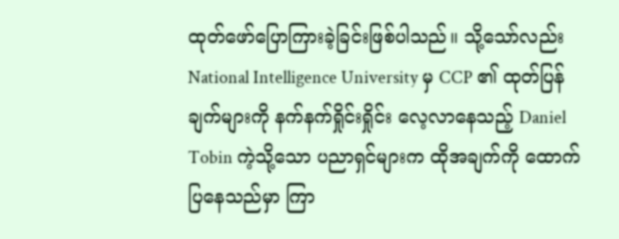ထုတ်ဖော်ပြောကြားခဲ့ခြင်းဖြစ်ပါသည်။ သို့သော်လည်း National Intelligence University မှ CCP ၏ ထုတ်ပြန်ချက်များကို နက်နက်ရှိုင်းရှိုင်း လေ့လာနေသည့် Daniel Tobin ကဲ့သို့သော ပညာရှင်များက ထိုအချက်ကို ထောက်ပြနေသည်မှာ ကြာ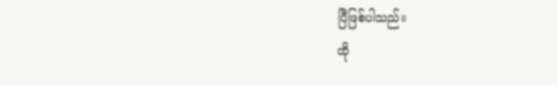ပြီဖြစ်ပါသည်။
ထို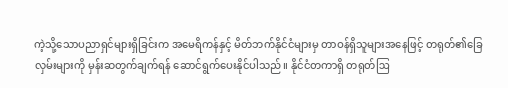ကဲ့သို့သောပညာရှင်များရှိခြင်းက အမေရိကန်နှင့် မိတ်ဘက်နိုင်ငံများမှ တာဝန်ရှိသူများအနေဖြင့် တရုတ်၏ခြေလှမ်းများကို မှန်းဆတွက်ချက်ရန် ဆောင်ရွက်ပေးနိုင်ပါသည်။ နိုင်ငံတကာရှိ တရုတ်ဩ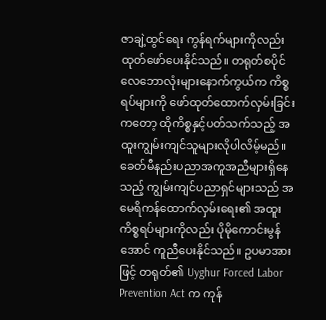ဇာချဲ့ထွင်ရေး ကွန်ရက်များကိုလည်း ထုတ်ဖော်ပေးနိုင်သည်။ တရုတ်စပိုင်လေဘောလုံးများနောက်ကွယ်က ကိစ္စရပ်များကို ဖော်ထုတ်ထောက်လှမ်းခြင်းကတော့ ထိုကိစ္စနှင့်ပတ်သက်သည့် အထူးကျွမ်းကျင်သူများလိုပါလိမ့်မည်။ ခေတ်မီနည်းပညာအကူအညီများရှိနေသည့် ကျွမ်းကျင်ပညာရှင်များသည် အမေရိကန်ထောက်လှမ်းရေး၏ အထူးကိစ္စရပ်များကိုလည်း ပိုမိုကောင်းမွန်အောင် ကူညီပေးနိုင်သည်။ ဥပမာအားဖြင့် တရုတ်၏ Uyghur Forced Labor Prevention Act က ကုန်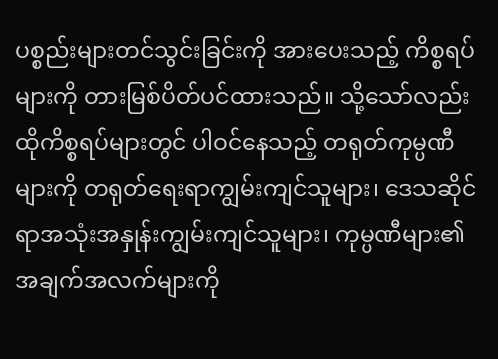ပစ္စည်းများတင်သွင်းခြင်းကို အားပေးသည့် ကိစ္စရပ်များကို တားမြစ်ပိတ်ပင်ထားသည်။ သို့သော်လည်း ထိုကိစ္စရပ်များတွင် ပါဝင်နေသည့် တရုတ်ကုမ္ပဏီများကို တရုတ်ရေးရာကျွမ်းကျင်သူများ၊ ဒေသဆိုင်ရာအသုံးအနှုန်းကျွမ်းကျင်သူများ၊ ကုမ္ပဏီများ၏အချက်အလက်များကို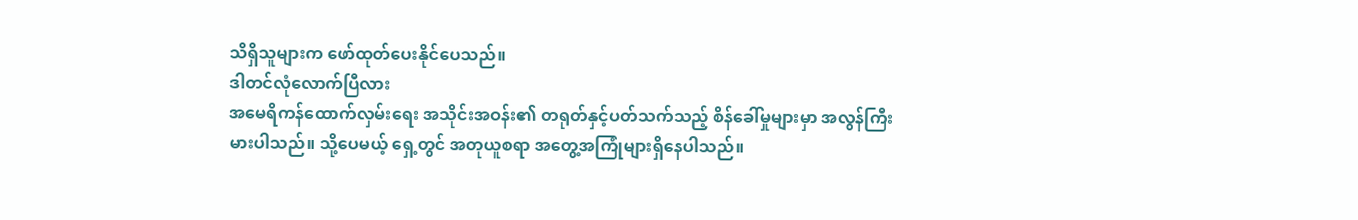သိရှိသူများက ဖော်ထုတ်ပေးနိုင်ပေသည်။
ဒါတင်လုံလောက်ပြီလား
အမေရိကန်ထောက်လှမ်းရေး အသိုင်းအဝန်း၏ တရုတ်နှင့်ပတ်သက်သည့် စိန်ခေါ်မှုများမှာ အလွန်ကြီးမားပါသည်။ သို့ပေမယ့် ရှေ့တွင် အတုယူစရာ အတွေ့အကြုံများရှိနေပါသည်။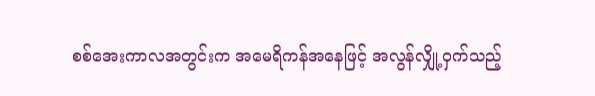စစ်အေးကာလအတွင်းက အမေရိကန်အနေဖြင့် အလွန်လျှို့ဝှက်သည့်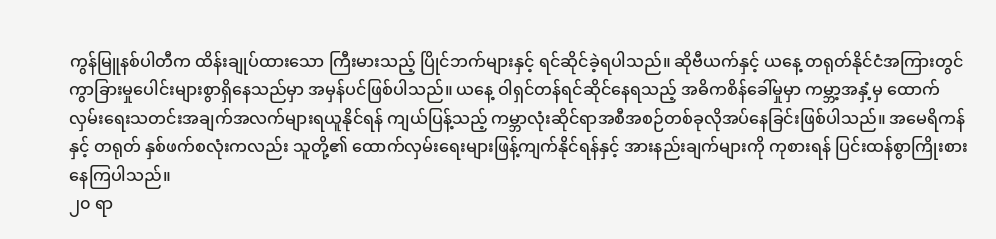ကွန်မြူနစ်ပါတီက ထိန်းချုပ်ထားသော ကြီးမားသည့် ပြိုင်ဘက်များနှင့် ရင်ဆိုင်ခဲ့ရပါသည်။ ဆိုဗီယက်နှင့် ယနေ့ တရုတ်နိုင်ငံအကြားတွင် ကွာခြားမှုပေါင်းများစွာရှိနေသည်မှာ အမှန်ပင်ဖြစ်ပါသည်။ ယနေ့ ဝါရှင်တန်ရင်ဆိုင်နေရသည့် အဓိကစိန်ခေါ်မှုမှာ ကမ္ဘာ့အနှံ့မှ ထောက်လှမ်းရေးသတင်းအချက်အလက်များရယူနိုင်ရန် ကျယ်ပြန့်သည့် ကမ္ဘာလုံးဆိုင်ရာအစီအစဉ်တစ်ခုလိုအပ်နေခြင်းဖြစ်ပါသည်။ အမေရိကန်နှင့် တရုတ် နှစ်ဖက်စလုံးကလည်း သူတို့၏ ထောက်လှမ်းရေးများဖြန့်ကျက်နိုင်ရန်နှင့် အားနည်းချက်များကို ကုစားရန် ပြင်းထန်စွာကြိုးစားနေကြပါသည်။
၂၀ ရာ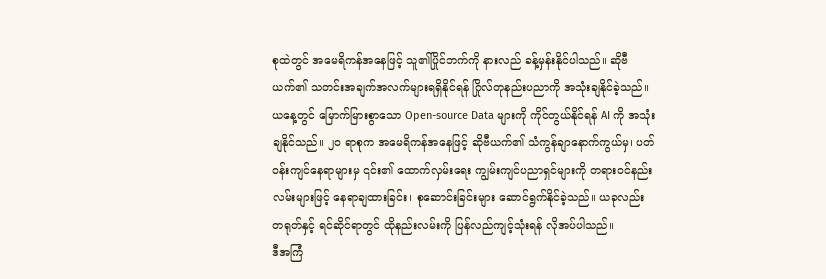စုထဲတွင် အမေရိကန်အနေဖြင့် သူ၏ပြိုင်ဘက်ကို နားလည် ခန့်မှန်းနိုင်ပါသည်။ ဆိုဗီယက်၏ သတင်းအချက်အလက်များရရှိနိုင်ရန် ဂြိုလ်တုနည်းပညာကို အသုံးချနိုင်ခဲ့သည်။ ယနေ့တွင် မြောက်မြားစွာသော Open-source Data များကို ကိုင်တွယ်နိုင်ရန် AI ကို အသုံးချနိုင်သည်။ ၂၀ ရာစုက အမေရိကန်အနေဖြင့် ဆိုဗီယက်၏ သံကွန်ချာနောက်ကွယ်မှ၊ ပတ်ဝန်းကျင်နေရာများမှ ၎င်း၏ ထောက်လှမ်းရေး ကျွမ်းကျင်ပညာရှင်များကို တရားဝင်နည်းလမ်းများဖြင့် နေရာချထားခြင်း၊ စုဆောင်းခြင်းများ ဆောင်ရွက်နိုင်ခဲ့သည်။ ယခုလည်း တရုတ်နှင့် ရင်ဆိုင်ရာတွင် ထိုနည်းလမ်းကို ပြန်လည်ကျင့်သုံးရန် လိုအပ်ပါသည်။
ဒီအကြံ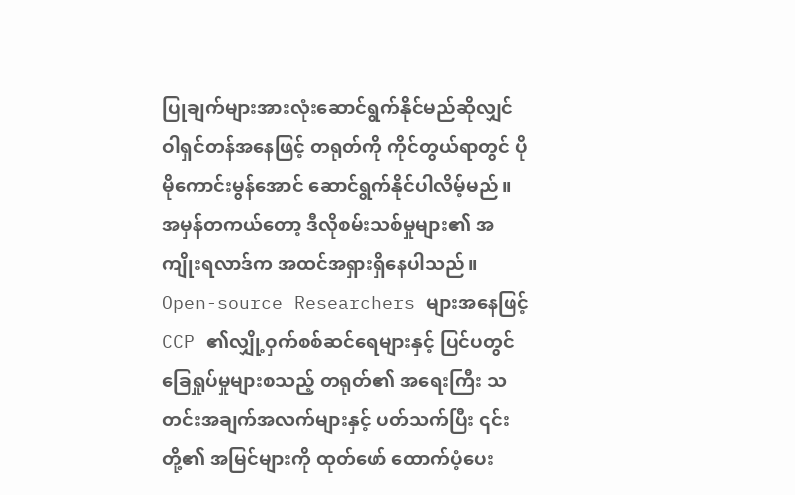ပြုချက်များအားလုံးဆောင်ရွက်နိုင်မည်ဆိုလျှင် ဝါရှင်တန်အနေဖြင့် တရုတ်ကို ကိုင်တွယ်ရာတွင် ပိုမိုကောင်းမွန်အောင် ဆောင်ရွက်နိုင်ပါလိမ့်မည်။ အမှန်တကယ်တော့ ဒီလိုစမ်းသစ်မှုများ၏ အကျိုးရလာဒ်က အထင်အရှားရှိနေပါသည်။ Open-source Researchers များအနေဖြင့် CCP ၏လျှို့ဝှက်စစ်ဆင်ရေများနှင့် ပြင်ပတွင်ခြေရှုပ်မှုများစသည့် တရုတ်၏ အရေးကြီး သတင်းအချက်အလက်များနှင့် ပတ်သက်ပြီး ၎င်းတို့၏ အမြင်များကို ထုတ်ဖော် ထောက်ပံ့ပေး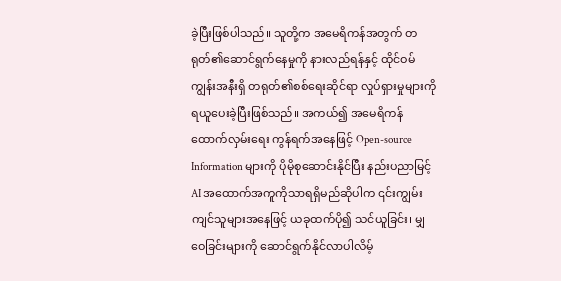ခဲ့ပြီးဖြစ်ပါသည်။ သူတို့က အမေရိကန်အတွက် တရုတ်၏ဆောင်ရွက်နေမှုကို နားလည်ရန်နှင့် ထိုင်ဝမ်ကျွန်းအနီးရှိ တရုတ်၏စစ်ရေးဆိုင်ရာ လှုပ်ရှားမှုများကို ရယူပေးခဲ့ပြီးဖြစ်သည်။ အကယ်၍ အမေရိကန်ထောက်လှမ်းရေး ကွန်ရက်အနေဖြင့် Open-source Information များကို ပိုမိုစုဆောင်းနိုင်ပြီး နည်းပညာမြင့် AI အထောက်အကူကိုသာရရှိမည်ဆိုပါက ၎င်းကျွမ်းကျင်သူများအနေဖြင့် ယခုထက်ပို၍ သင်ယူခြင်း၊ မျှဝေခြင်းများကို ဆောင်ရွက်နိုင်လာပါလိမ့်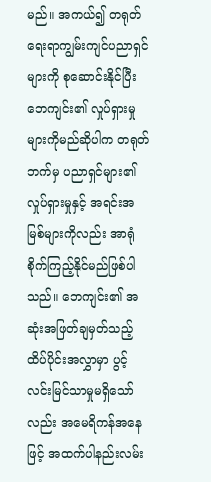မည်။ အကယ်၍ တရုတ်ရေးရာကျွမ်းကျင်ပညာရှင်များကို စုဆောင်းနိုင်ပြီး ဘေကျင်း၏ လှုပ်ရှားမှုများကိုမည်ဆိုပါက တရုတ်ဘက်မှ ပညာရှင်များ၏ လှုပ်ရှားမှုနှင့် အရင်းအမြစ်များကိုလည်း အာရုံစိုက်ကြည့်နိုင်မည်ဖြစ်ပါသည်။ ဘေကျင်း၏ အဆုံးအဖြတ်ချမှတ်သည့် ထိပ်ပိုင်းအလွှာမှာ ပွင့်လင်းမြင်သာမှုမရှိသော်လည်း အမေရိကန်အနေဖြင့် အထက်ပါနည်းလမ်း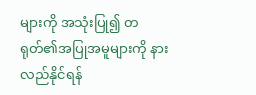များကို အသုံးပြု၍ တရုတ်၏အပြုအမူများကို နားလည်နိုင်ရန်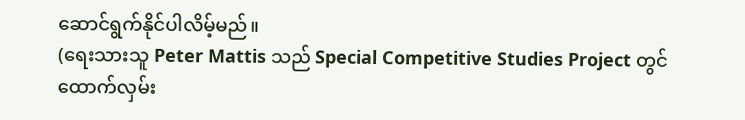ဆောင်ရွက်နိုင်ပါလိမ့်မည်။
(ရေးသားသူ Peter Mattis သည် Special Competitive Studies Project တွင် ထောက်လှမ်း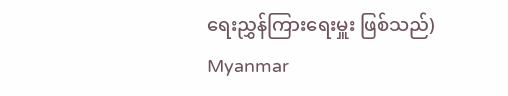ရေးညွှန်ကြားရေးမှူး ဖြစ်သည်)
Myanmar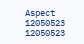Aspect
12050523
12050523